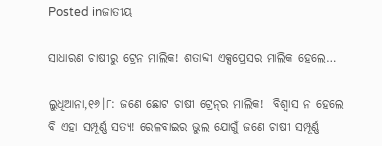Posted inଜାତୀୟ

ସାଧାରଣ ଚାଷୀରୁ ଟ୍ରେନ ମାଲିକ! ଶତାବ୍ଦୀ ଏକ୍ସପ୍ରେସର ମାଲିକ ହେଲେ…

ଲୁଧିଆନା,୧୬।୮: ଜଣେ ଛୋଟ ଚାଷୀ ଟ୍ରେନ୍‌ର ମାଲିକ!  ବିଶ୍ୱାସ ନ ହେଲେ ବି ଏହା ସମ୍ପୂର୍ଣ୍ଣ ସତ୍ୟ! ରେଳବାଇର ଭୁଲ ଯୋଗୁଁ ଜଣେ ଚାଷୀ ସମ୍ପୂର୍ଣ୍ଣ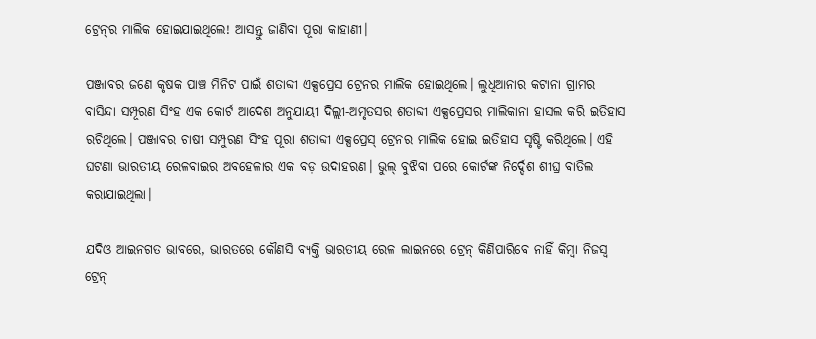ଟ୍ରେନ୍‌ର ମାଲିକ ହୋଇଯାଇଥିଲେ! ଆସନ୍ତୁ ଜାଣିବା ପୂରା କାହାଣୀ।

ପଞ୍ଜାବର ଜଣେ କୃଷକ ପାଞ୍ଚ ମିନିଟ ପାଇଁ ଶତାବ୍ଦୀ ଏକ୍ସପ୍ରେସ ଟ୍ରେନର ମାଲିକ ହୋଇଥିଲେ। ଲୁଧିଆନାର କଟାନା ଗ୍ରାମର ବାସିନ୍ଦା ସମ୍ପୂରଣ ସିଂହ ଏକ କୋର୍ଟ ଆଦେଶ ଅନୁଯାୟୀ ଦିଲ୍ଲୀ-ଅମୃତସର ଶତାବ୍ଦୀ ଏକ୍ସପ୍ରେସର ମାଲିକାନା ହାସଲ କରି ଇତିହାସ ରଚିଥିଲେ। ପଞ୍ଜାବର ଚାଷୀ ସମ୍ପୁରଣ ସିଂହ ପୂରା ଶତାବ୍ଦୀ ଏକ୍ସପ୍ରେସ୍ ଟ୍ରେନର ମାଲିକ ହୋଇ ଇତିହାସ ସୃଷ୍ଟି କରିଥିଲେ। ଏହି ଘଟଣା ଭାରତୀୟ ରେଳବାଇର ଅବହେଳାର ଏକ ବଡ଼ ଉଦାହରଣ। ଭୁଲ୍ ବୁଝିବା ପରେ କୋର୍ଟଙ୍କ ନିର୍ଦ୍ଦେଶ ଶୀଘ୍ର ବାତିଲ କରାଯାଇଥିଲା।

ଯଦିଓ ଆଇନଗତ ଭାବରେ, ଭାରତରେ କୌଣସି ବ୍ୟକ୍ତି ଭାରତୀୟ ରେଳ ଲାଇନରେ ଟ୍ରେନ୍ କିଣିପାରିବେ ନାହିଁ କିମ୍ବା ନିଜସ୍ୱ ଟ୍ରେନ୍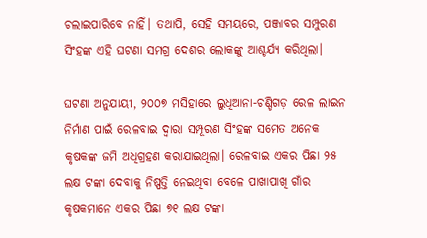ଚଲାଇପାରିବେ ନାହିଁ। ତଥାପି, ସେହି ସମୟରେ, ପଞ୍ଜାବର ସମ୍ପୁରଣ ସିଂହଙ୍କ ଏହି ଘଟଣା ସମଗ୍ର ଦେଶର ଲୋକଙ୍କୁ ଆଶ୍ଚର୍ଯ୍ୟ କରିଥିଲା।

ଘଟଣା ଅନୁଯାୟୀ, ୨୦୦୭ ମସିହାରେ ଲୁଧିଆନା-ଚଣ୍ଡିଗଡ଼ ରେଳ ଲାଇନ ନିର୍ମାଣ ପାଇଁ ରେଳବାଇ ଦ୍ୱାରା ସମ୍ପୂରଣ ସିଂହଙ୍କ ସମେତ ଅନେକ କୃଷକଙ୍କ ଜମି ଅଧିଗ୍ରହଣ କରାଯାଇଥିଲା। ରେଳବାଇ ଏକର ପିଛା ୨୫ ଲକ୍ଷ ଟଙ୍କା ଦେବାକୁ ନିଷ୍ପତ୍ତି ନେଇଥିବା ବେଳେ ପାଖାପାଖି ଗାଁର କୃଷକମାନେ ଏକର ପିଛା ୭୧ ଲକ୍ଷ ଟଙ୍କା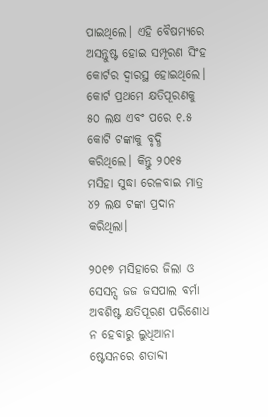ପାଇଥିଲେ। ଏହି ବୈଷମ୍ୟରେ ଅସନ୍ତୁଷ୍ଟ ହୋଇ ସମ୍ପୂରଣ ସିଂହ କୋର୍ଟର ଦ୍ୱାରସ୍ଥ ହୋଇଥିଲେ। କୋର୍ଟ ପ୍ରଥମେ କ୍ଷତିପୂରଣକୁ ୫୦ ଲକ୍ଷ ଏବଂ ପରେ ୧.୫ କୋଟି ଟଙ୍କାକୁ ବୃଦ୍ଧି କରିଥିଲେ। କିନ୍ତୁ ୨୦୧୫ ମସିହା ସୁଦ୍ଧା ରେଳବାଇ ମାତ୍ର ୪୨ ଲକ୍ଷ ଟଙ୍କା ପ୍ରଦାନ କରିଥିଲା।

୨୦୧୭ ମସିହାରେ ଜିଲା ଓ ସେସନ୍ସ ଜଜ ଜସପାଲ ବର୍ମା ଅବଶିଷ୍ଟ କ୍ଷତିପୂରଣ ପରିଶୋଧ ନ ହେବାରୁ ଲୁଧିଆନା ଷ୍ଟେସନରେ ଶତାବ୍ଦୀ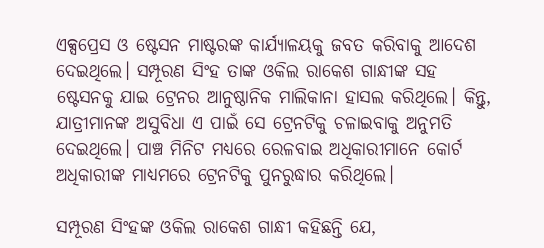ଏକ୍ସପ୍ରେସ ଓ ଷ୍ଟେସନ ମାଷ୍ଟରଙ୍କ କାର୍ଯ୍ୟାଳୟକୁ ଜବତ କରିବାକୁ ଆଦେଶ ଦେଇଥିଲେ। ସମ୍ପୂରଣ ସିଂହ ତାଙ୍କ ଓକିଲ ରାକେଶ ଗାନ୍ଧୀଙ୍କ ସହ ଷ୍ଟେସନକୁ ଯାଇ ଟ୍ରେନର ଆନୁଷ୍ଠାନିକ ମାଲିକାନା ହାସଲ କରିଥିଲେ। କିନ୍ତୁ, ଯାତ୍ରୀମାନଙ୍କ ଅସୁବିଧା ଏ ପାଇଁ ସେ ଟ୍ରେନଟିକୁ ଚଳାଇବାକୁ ଅନୁମତି ଦେଇଥିଲେ। ପାଞ୍ଚ ମିନିଟ ମଧ୍ୟରେ ରେଳବାଇ ଅଧିକାରୀମାନେ କୋର୍ଟ ଅଧିକାରୀଙ୍କ ମାଧ୍ୟମରେ ଟ୍ରେନଟିକୁ ପୁନରୁଦ୍ଧାର କରିଥିଲେ।

ସମ୍ପୂରଣ ସିଂହଙ୍କ ଓକିଲ ରାକେଶ ଗାନ୍ଧୀ କହିଛନ୍ତି ଯେ,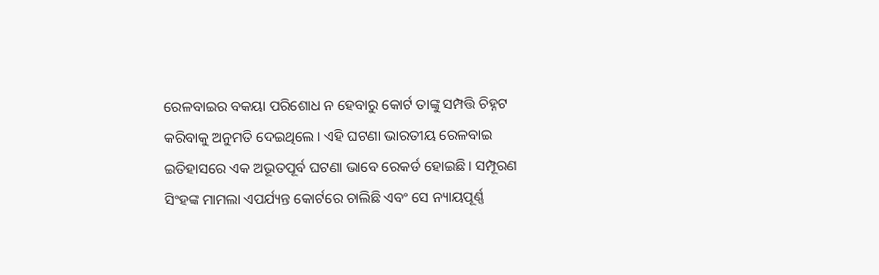ରେଳବାଇର ବକୟା ପରିଶୋଧ ନ ହେବାରୁ କୋର୍ଟ ତାଙ୍କୁ ସମ୍ପତ୍ତି ଚିହ୍ନଟ କରିବାକୁ ଅନୁମତି ଦେଇଥିଲେ। ଏହି ଘଟଣା ଭାରତୀୟ ରେଳବାଇ ଇତିହାସରେ ଏକ ଅଭୂତପୂର୍ବ ଘଟଣା ଭାବେ ରେକର୍ଡ ହୋଇଛି। ସମ୍ପୂରଣ ସିଂହଙ୍କ ମାମଲା ଏପର୍ଯ୍ୟନ୍ତ କୋର୍ଟରେ ଚାଲିଛି ଏବଂ ସେ ନ୍ୟାୟପୂର୍ଣ୍ଣ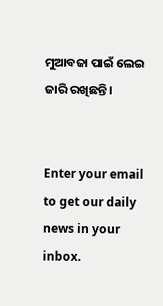ମୁଆବଜା ପାଇଁ ଲେଇ ଜାରି ରଖିଛନ୍ତି।


Enter your email to get our daily news in your inbox.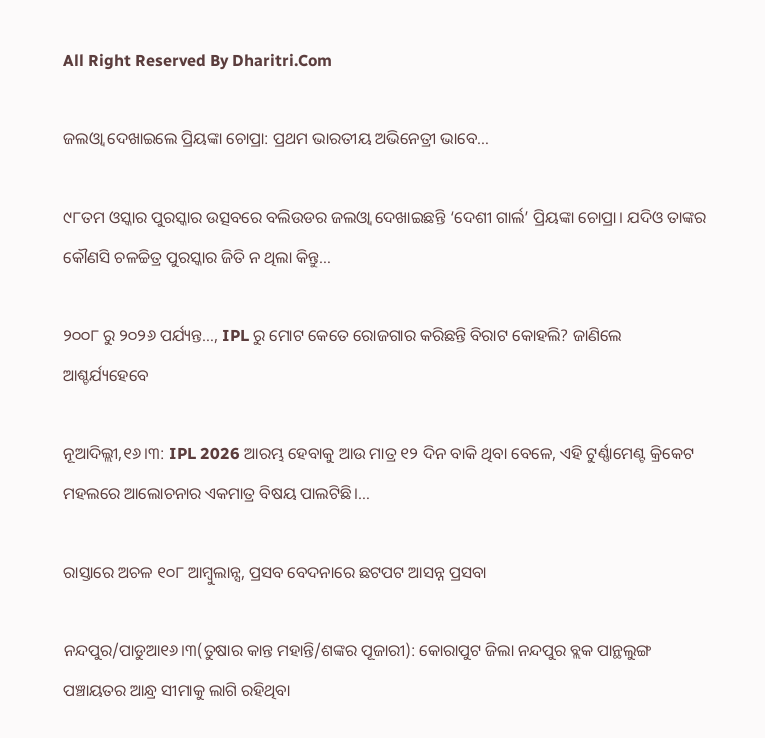All Right Reserved By Dharitri.Com

ଜଲଓ୍ବା ଦେଖାଇଲେ ପ୍ରିୟଙ୍କା ଚୋପ୍ରା: ପ୍ରଥମ ଭାରତୀୟ ଅଭିନେତ୍ରୀ ଭାବେ…

୯୮ତମ ଓସ୍କାର ପୁରସ୍କାର ଉତ୍ସବରେ ବଲିଉଡର ଜଲଓ୍ବା ଦେଖାଇଛନ୍ତି ‘ଦେଶୀ ଗାର୍ଲ’ ପ୍ରିୟଙ୍କା ଚୋପ୍ରା। ଯଦିଓ ତାଙ୍କର କୌଣସି ଚଳଚ୍ଚିତ୍ର ପୁରସ୍କାର ଜିତି ନ ଥିଲା କିନ୍ତୁ…

୨୦୦୮ ରୁ ୨୦୨୬ ପର୍ଯ୍ୟନ୍ତ…, IPL ରୁ ମୋଟ କେତେ ରୋଜଗାର କରିଛନ୍ତି ବିରାଟ କୋହଲି? ଜାଣିଲେ ଆଶ୍ଚର୍ଯ୍ୟହେବେ

ନୂଆଦିଲ୍ଲୀ,୧୬।୩: IPL 2026 ଆରମ୍ଭ ହେବାକୁ ଆଉ ମାତ୍ର ୧୨ ଦିନ ବାକି ଥିବା ବେଳେ, ଏହି ଟୁର୍ଣ୍ଣାମେଣ୍ଟ କ୍ରିକେଟ ମହଲରେ ଆଲୋଚନାର ଏକମାତ୍ର ବିଷୟ ପାଲଟିଛି।…

ରାସ୍ତାରେ ଅଚଳ ୧୦୮ ଆମ୍ବୁଲାନ୍ସ, ପ୍ରସବ ବେଦନାରେ ଛଟପଟ ଆସନ୍ନ ପ୍ରସବା

ନନ୍ଦପୁର/ପାଡୁଆ୧୬।୩(ତୁଷାର କାନ୍ତ ମହାନ୍ତି/ଶଙ୍କର ପୂଜାରୀ): କୋରାପୁଟ ଜିଲା ନନ୍ଦପୁର ବ୍ଲକ ପାନ୍ଥଲୁଙ୍ଗ ପଞ୍ଚାୟତର ଆନ୍ଧ୍ର ସୀମାକୁ ଲାଗି ରହିଥିବା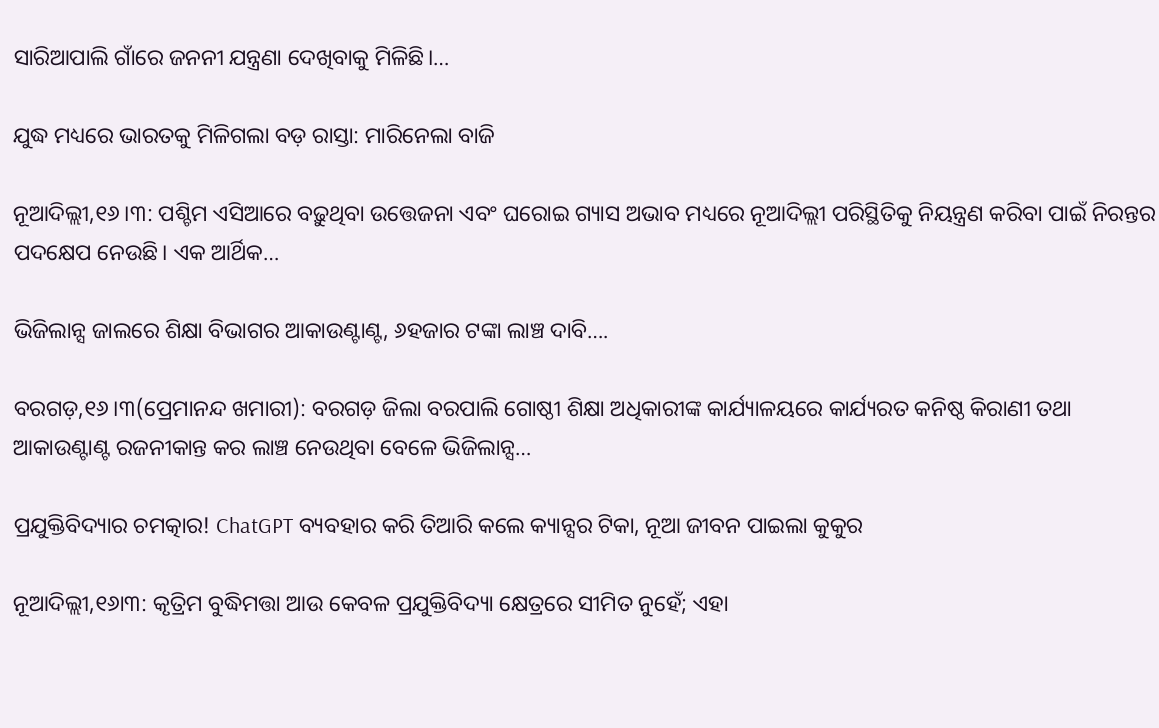ସାରିଆପାଲି ଗାଁରେ ଜନନୀ ଯନ୍ତ୍ରଣା ଦେଖିବାକୁ ମିଳିଛି।…

ଯୁଦ୍ଧ ମଧ୍ୟରେ ଭାରତକୁ ମିଳିଗଲା ବଡ଼ ରାସ୍ତା: ମାରିନେଲା ବାଜି

ନୂଆଦିଲ୍ଲୀ,୧୬।୩: ପଶ୍ଚିମ ଏସିଆରେ ବଢ଼ୁଥିବା ଉତ୍ତେଜନା ଏବଂ ଘରୋଇ ଗ୍ୟାସ ଅଭାବ ମଧ୍ୟରେ ନୂଆଦିଲ୍ଲୀ ପରିସ୍ଥିତିକୁ ନିୟନ୍ତ୍ରଣ କରିବା ପାଇଁ ନିରନ୍ତର ପଦକ୍ଷେପ ନେଉଛି। ଏକ ଆର୍ଥିକ…

ଭିଜିଲାନ୍ସ ଜାଲରେ ଶିକ୍ଷା ବିଭାଗର ଆକାଉଣ୍ଟାଣ୍ଟ, ୬ହଜାର ଟଙ୍କା ଲାଞ୍ଚ ଦାବି….

ବରଗଡ଼,୧୬।୩(ପ୍ରେମାନନ୍ଦ ଖମାରୀ): ବରଗଡ଼ ଜିଲା ବରପାଲି ଗୋଷ୍ଠୀ ଶିକ୍ଷା ଅଧିକାରୀଙ୍କ କାର୍ଯ୍ୟାଳୟରେ କାର୍ଯ୍ୟରତ କନିଷ୍ଠ କିରାଣୀ ତଥା ଆକାଉଣ୍ଟାଣ୍ଟ ରଜନୀକାନ୍ତ କର ଲାଞ୍ଚ ନେଉଥିବା ବେଳେ ଭିଜିଲାନ୍ସ…

ପ୍ରଯୁକ୍ତିବିଦ୍ୟାର ଚମତ୍କାର! ChatGPT ବ୍ୟବହାର କରି ତିଆରି କଲେ କ୍ୟାନ୍ସର ଟିକା, ନୂଆ ଜୀବନ ପାଇଲା କୁକୁର

ନୂଆଦିଲ୍ଲୀ,୧୬ା୩: କୃତ୍ରିମ ବୁଦ୍ଧିମତ୍ତା ଆଉ କେବଳ ପ୍ରଯୁକ୍ତିବିଦ୍ୟା କ୍ଷେତ୍ରରେ ସୀମିତ ନୁହେଁ; ଏହା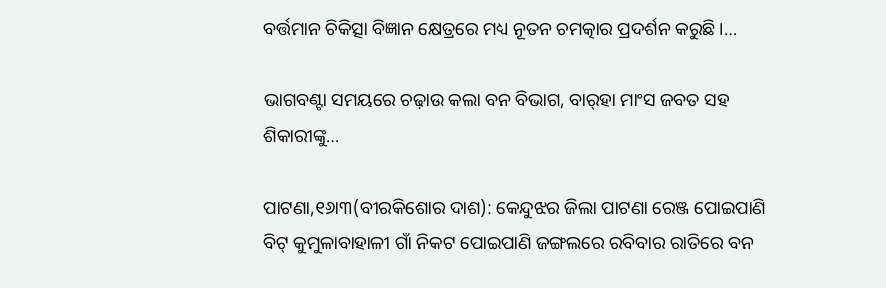ବର୍ତ୍ତମାନ ଚିକିତ୍ସା ବିଜ୍ଞାନ କ୍ଷେତ୍ରରେ ମଧ୍ୟ ନୂତନ ଚମତ୍କାର ପ୍ରଦର୍ଶନ କରୁଛି ।…

ଭାଗବଣ୍ଟା ସମୟରେ ଚଢ଼ାଉ କଲା ବନ ବିଭାଗ, ବାର୍‌ହା ମାଂସ ଜବତ ସହ ଶିକାରୀଙ୍କୁ…

ପାଟଣା,୧୬ା୩(ବୀରକିଶୋର ଦାଶ): କେନ୍ଦୁଝର ଜିଲା ପାଟଣା ରେଞ୍ଜ ପୋଇପାଣି ବିଟ୍‌ କୁମୁଳାବାହାଳୀ ଗାଁ ନିକଟ ପୋଇପାଣି ଜଙ୍ଗଲରେ ରବିବାର ରାତିରେ ବନ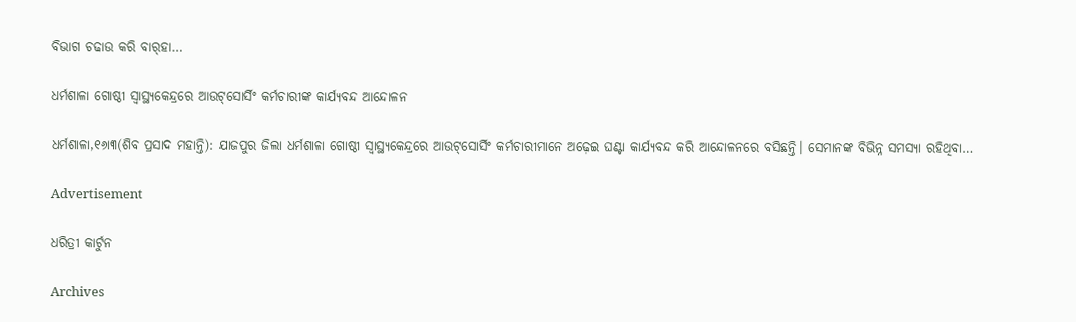ବିଭାଗ ଚଢାଉ କରି ବାର୍‌ହା…

ଧର୍ମଶାଳା ଗୋଷ୍ଠୀ ସ୍ବାସ୍ଥ୍ୟକେନ୍ଦ୍ରରେ ଆଉଟ୍‌ସୋର୍ସିଂ କର୍ମଚାରୀଙ୍କ କାର୍ଯ୍ୟବନ୍ଦ ଆନ୍ଦୋଳନ

ଧର୍ମଶାଳା,୧୬ା୩(ଶିବ ପ୍ରସାଦ ମହାନ୍ତି): ଯାଜପୁର ଜିଲା ଧର୍ମଶାଳା ଗୋଷ୍ଠୀ ସ୍ବାସ୍ଥ୍ୟକେନ୍ଦ୍ରରେ ଆଉଟ୍‌ସୋର୍ସିଂ କର୍ମଚାରୀମାନେ ଅଢ଼େଇ ଘଣ୍ଟା କାର୍ଯ୍ୟବନ୍ଦ କରି ଆନ୍ଦୋଳନରେ ବସିଛନ୍ତି। ସେମାନଙ୍କ ବିଭିନ୍ନ ସମସ୍ୟା ରହିଥିବା…

Advertisement

ଧରିତ୍ରୀ କାର୍ଟୁନ

Archives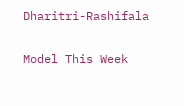Dharitri-Rashifala

Model This Week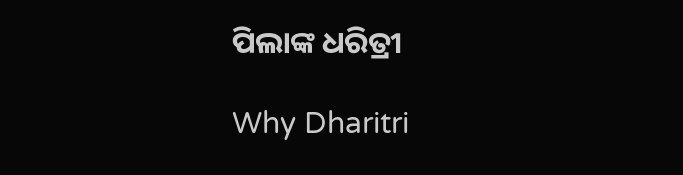ପିଲାଙ୍କ ଧରିତ୍ରୀ

Why Dharitri